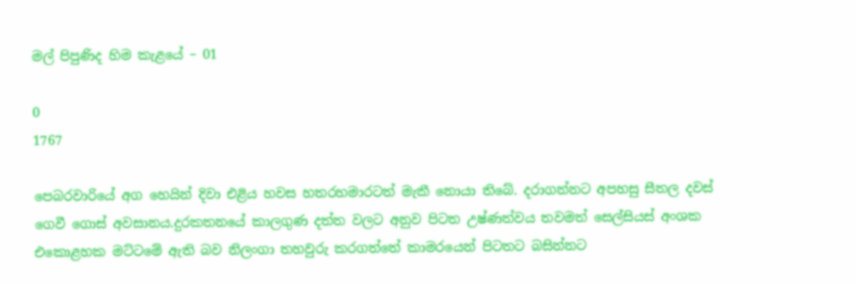මල් පිපුණිද හිම කැළයේ – 01

0
1767

පෙබරවාරියේ අග හෙයින් දිවා එළිය හවස හතරහමාරටත් මැකී නොයා තිබේ. දරාගන්නට අපහසු සීතල දවස් ගෙවී ගොස් අවසානය.දුරකතනයේ කාලගුණ දත්ත වලට අනුව පිටත උෂ්ණත්වය තවමත් සෙල්සියස් අංශක එකොළහක මට්ටමේ ඇති බව නිලංගා තහවුරු කරගත්තේ කාමරයෙන් පිටතට බසින්නට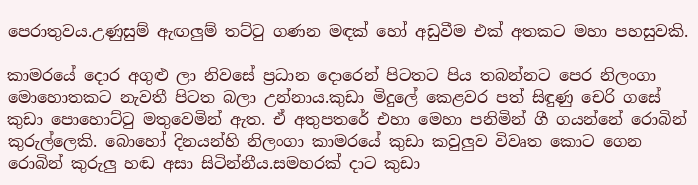පෙරාතුවය.උණුසුම් ඇඟලුම් තට්ටු ගණන මඳක් හෝ අඩුවීම එක් අතකට මහා පහසුවකි.

කාමරයේ දොර අගුළු ලා නිවසේ ප්‍රධාන දොරෙන් පිටතට පිය තබන්නට පෙර නිලංගා මොහොතකට නැවතී පිටත බලා උන්නාය.කුඩා මිදුලේ කෙළවර පත් සිඳුණු චෙරි ගසේ කුඩා පොහොට්ටු මතුවෙමින් ඇත. ඒ අතුපතරේ එහා මෙහා පනිමින් ගී ගයන්නේ රොබින් කුරුල්ලෙකි. බොහෝ දිනයන්හි නිලංගා කාමරයේ කුඩා කවුලුව විවෘත කොට ගෙන රොබින් කුරුලු හඬ අසා සිටින්නීය.සමහරක් දාට කුඩා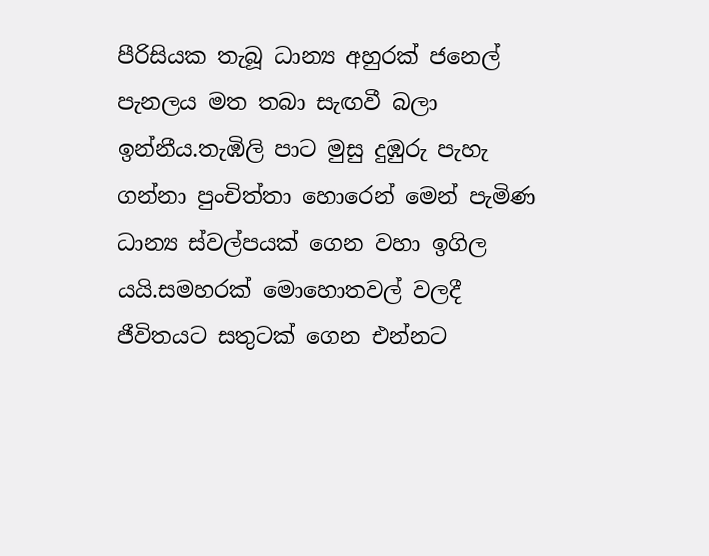පීරිසියක තැබූ ධාන්‍ය අහුරක් ජනෙල් පැනලය මත තබා සැඟවී බලා ඉන්නීය.තැඹිලි පාට මුසු දුඹුරු පැහැ ගන්නා පුංචිත්තා හොරෙන් මෙන් පැමිණ ධාන්‍ය ස්වල්පයක් ගෙන වහා ඉගිල යයි.සමහරක් මොහොතවල් වලදී ජීවිතයට සතුටක් ගෙන එන්නට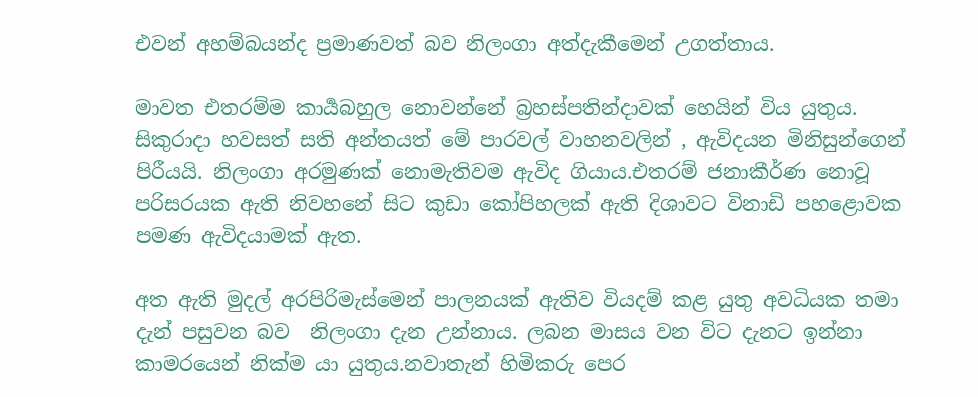එවන් අහම්බයන්ද ප්‍රමාණවත් බව නිලංගා අත්දැකීමෙන් උගත්තාය.

මාවත එතරම්ම කාර්‍යබහුල නොවන්නේ බ්‍රහස්පතින්දාවක් හෙයින් විය යුතුය. සිකුරාදා හවසත් සති අන්තයත් මේ පාරවල් වාහනවලින් , ඇවිදයන මිනිසුන්ගෙන් පිරීයයි. නිලංගා අරමුණක් නොමැතිවම ඇවිද ගියාය.එතරම් ජනාකීර්ණ නොවූ පරිසරයක ඇති නිවහනේ සිට කුඩා කෝපිහලක් ඇති දිශාවට විනාඩි පහළොවක පමණ ඇවිදයාමක් ඇත.

අත ඇති මුදල් අරපිරිමැස්මෙන් පාලනයක් ඇතිව වියදම් කළ යුතු අවධියක තමා දැන් පසුවන බව  නිලංගා දැන උන්නාය. ලබන මාසය වන විට දැනට ඉන්නා කාමරයෙන් නික්ම යා යුතුය.නවාතැන් හිමිකරු පෙර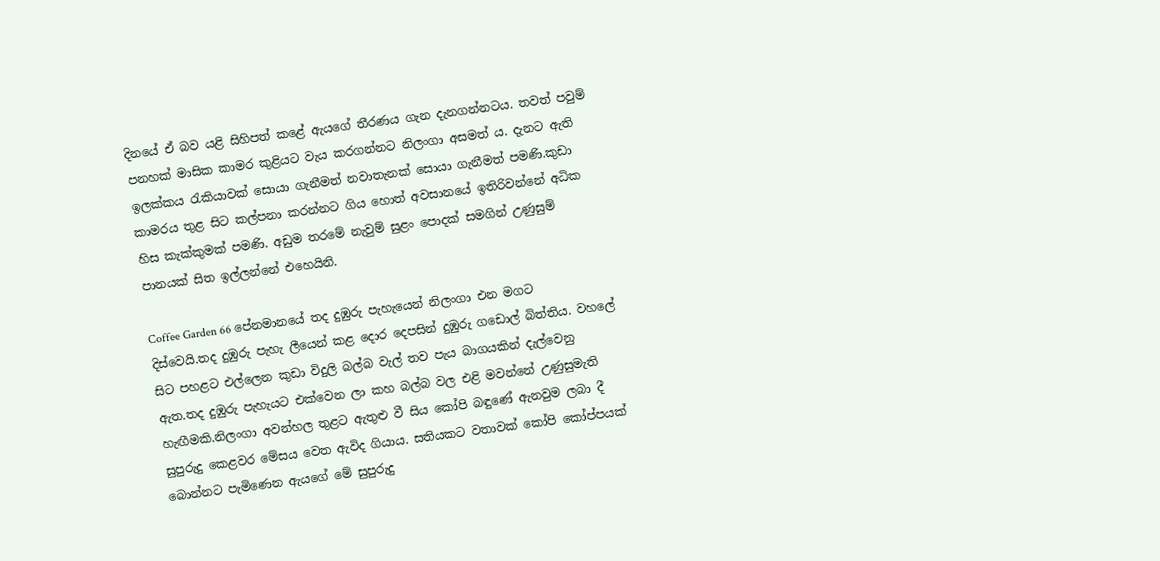දිනයේ ඒ බව යළි සිහිපත් කළේ ඇයගේ තීරණය ගැන දැනගන්නටය. තවත් පවුම් පනහක් මාසික කාමර කුළියට වැය කරගන්නට නිලංගා අසමත් ය. දැනට ඇති ඉලක්කය රැකියාවක් සොයා ගැනීමත් නවාතැනක් සොයා ගැනීමත් පමණි.කුඩා කාමරය තුළ සිට කල්පනා කරන්නට ගිය හොත් අවසානයේ ඉතිරිවන්නේ අධික හිස කැක්කුමක් පමණි. අඩුම තරමේ නැවුම් සුළං පොදක් සමගින් උණුසුම් පානයක් සිත ඉල්ලන්නේ එහෙයිනි.

Coffee Garden 66 පේනමානයේ තද දුඹුරු පැහැයෙන් නිලංගා එන මගට දිස්වෙයි.තද දුඹුරු පැහැ ලීයෙන් කළ දොර දෙපසින් දුඹුරු ගඩොල් බිත්තිය. වහලේ සිට පහළට එල්ලෙන කුඩා විදුලි බල්බ වැල් තව පැය බාගයකින් දැල්වෙනු ඇත.තද දුඹුරු පැහැයට එක්වෙන ලා කහ බල්බ වල එළි මවන්නේ උණුසුමැති හැඟීමකි.නිලංගා අවන්හල තුළට ඇතුළු වී සිය කෝපි බඳුණේ ඇනවුම ලබා දී සුපුරුදු කෙළවර මේසය වෙත ඇවිද ගියාය. සතියකට වතාවක් කෝපි කෝප්පයක් බොන්නට පැමිණෙන ඇයගේ මේ සුපුරුදු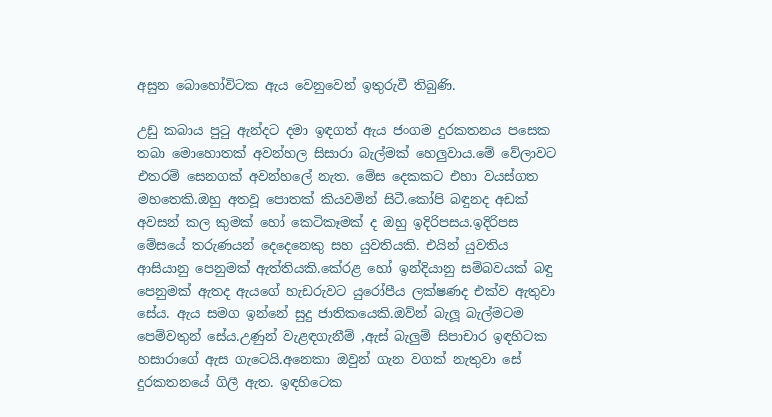අසුන බොහෝවිටක ඇය වෙනුවෙන් ඉතුරුවී තිබුණි.

උඩු කබාය පුටු ඇන්දට දමා ඉඳගත් ඇය ජංගම දුරකතනය පසෙක තබා මොහොතක් අවන්හල සිසාරා බැල්මක් හෙලුවාය.මේ වේලාවට එතරම් සෙනගක් අවන්හලේ නැත. මේස දෙකකට එහා වයස්ගත මහතෙකි.ඔහු අතවූ පොතක් කියවමින් සිටී.කෝපි බඳුනද අඩක් අවසන් කල කුමක් හෝ කෙටිකෑමක් ද ඔහු ඉදිරිපසය.ඉදිරිපස මේසයේ තරුණයන් දෙදෙනෙකු සහ යුවතියකි. එයින් යුවතිය ආසියානු පෙනුමක් ඇත්තියකි.කේරළ හෝ ඉන්දියානු සම්බවයක් බඳු පෙනුමක් ඇතද ඇයගේ හැඩරුවට යුරෝපීය ලක්ෂණද එක්ව ඇතුවා සේය. ඇය සමග ඉන්නේ සුදු ජාතිකයෙකි.ඔව්න් බැලූ බැල්මටම පෙම්වතුන් සේය.උණුන් වැළඳගැනීම් ,ඇස් බැලුම් සිපාචාර ඉඳහිටක හසාරාගේ ඇස ගැටෙයි.අනෙකා ඔවුන් ගැන වගක් නැතුවා සේ දුරකතනයේ ගිලී ඇත. ඉඳහිටෙක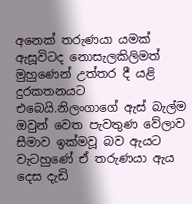අනෙක් තරුණයා යමක් ඇසූවිටද නොසැලකිලිමත් මුහුණෙන් උත්තර දී යළි දුරකතනයට එබෙයි.නිලංගාගේ ඇස් බැල්ම ඔවුන් වෙත පැවතුණ වේලාව සීමාව ඉක්මවූ බව ඇයට වැටහුණේ ඒ තරුණයා ඇය දෙස දැඩි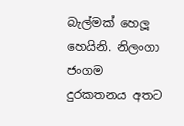බැල්මක් හෙලූ හෙයිනි. නිලංගා ජංගම දුරකතනය අතට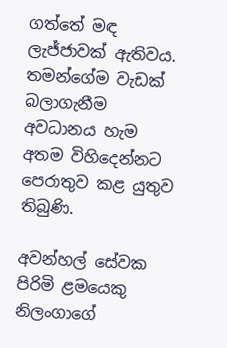ගත්තේ මඳ ලැජ්ජාවක් ඇතිවය. තමන්ගේම වැඩක් බලාගැනීම අවධානය හැම අතම විහිදෙන්නට පෙරාතුව කළ යුතුව තිබුණි.

අවන්හල් සේවක පිරිමි ළමයෙකු නිලංගාගේ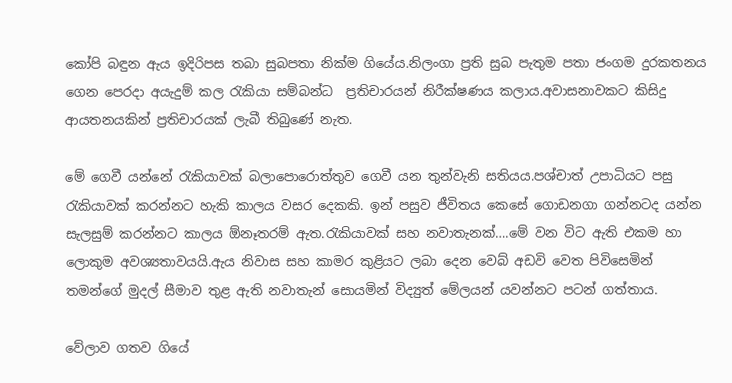කෝපි බඳුන ඇය ඉදිරිපස තබා සුබපතා නික්ම ගියේය.නිලංගා ප්‍රති සුබ පැතුම පතා ජංගම දුරකතනය ගෙන පෙරදා අයැදුම් කල රැකියා සම්බන්ධ  ප්‍රතිචාරයන් නිරීක්ෂණය කලාය.අවාසනාවකට කිසිදු ආයතනයකින් ප්‍රතිචාරයක් ලැබී තිබුණේ නැත.

මේ ගෙවී යන්නේ රැකියාවක් බලාපොරොත්තුව ගෙවී යන තුන්වැනි සතියය.පශ්චාත් උපාධියට පසු රැකියාවක් කරන්නට හැකි කාලය වසර දෙකකි. ඉන් පසුව ජීවිතය කෙසේ ගොඩනගා ගන්නටද යන්න සැලසුම් කරන්නට කාලය ඕනෑතරම් ඇත.රැකියාවක් සහ නවාතැනක්….මේ වන විට ඇති එකම හා ලොකුම අවශ්‍යතාවයයි.ඇය නිවාස සහ කාමර කුළියට ලබා දෙන වෙබ් අඩවි වෙත පිවිසෙමින් තමන්ගේ මුදල් සීමාව තුළ ඇති නවාතැන් සොයමින් විද්‍යුත් මේලයන් යවන්නට පටන් ගත්තාය.

වේලාව ගතව ගියේ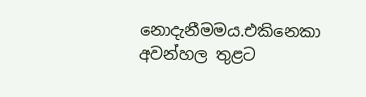නොදැනීමමය.එකිනෙකා අවන්හල තුළට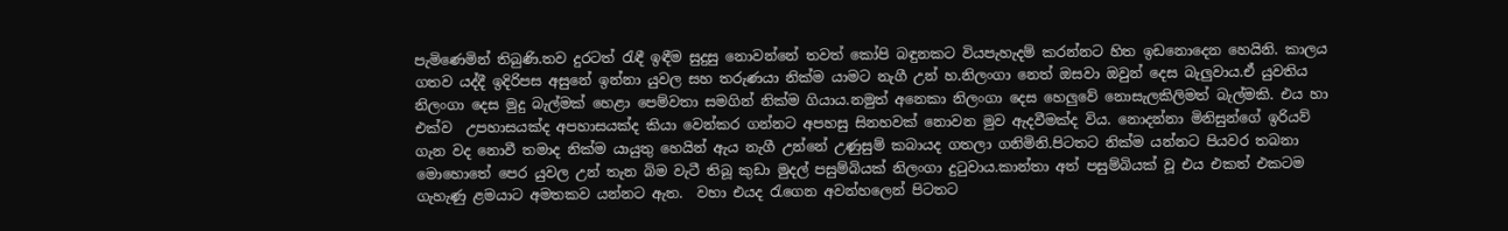පැමිණෙමින් තිබුණි.තව දුරටත් රැඳී ඉඳීම සුදුසු නොවන්නේ තවත් කෝපි බඳුනකට වියපැහැදම් කරන්නට හිත ඉඩනොදෙන හෙයිනි. කාලය ගතව යද්දී ඉදිරිපස අසුනේ ඉන්නා යුවල සහ තරුණයා නික්ම යාමට නැගී උන් හ.නිලංගා නෙත් ඔසවා ඔවුන් දෙස බැලුවාය.ඒ යුවතිය නිලංගා දෙස මුදු බැල්මක් හෙළා පෙම්වතා සමගින් නික්ම ගියාය.නමුත් අනෙකා නිලංගා දෙස හෙලුවේ නොසැලකිලිමත් බැල්මකි. එය හා එක්ව  උපහාසයක්ද අපහාසයක්ද කියා වෙන්කර ගන්නට අපහසු සිනහවක් නොවන මුව ඇදවීමක්ද විය. නොදන්නා මිනිසුන්ගේ ඉරියව් ගැන වද නොවී තමාද නික්ම යායුතු හෙයින් ඇය නැගී උන්නේ උණුසුම් කබායද ගතලා ගනිමිනි.පිටතට නික්ම යන්නට පියවර තබනා මොහොතේ පෙර යුවල උන් තැන බිම වැටී තිබූ කුඩා මුදල් පසුම්බියක් නිලංගා දුටුවාය.කාන්තා අත් පසුම්බියක් වූ එය එකත් එකටම ගැහැණු ළමයාට අමතකව යන්නට ඇත.  වහා එයද රැගෙන අවන්හලෙන් පිටතට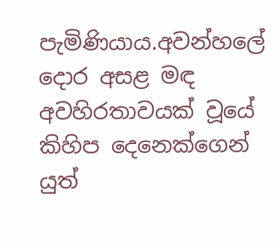පැමිණියාය.අවන්හලේ දොර අසළ මඳ අවහිරතාවයක් වූයේ කිහිප දෙනෙක්ගෙන් යුත්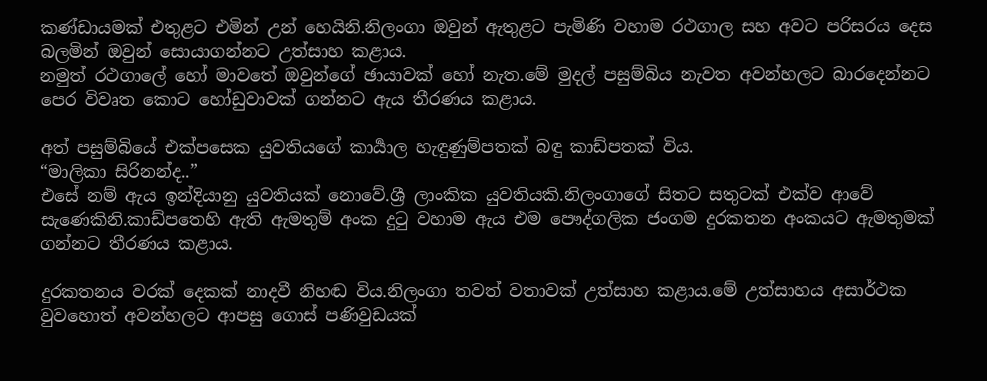කණ්ඩායමක් එතුළට එමින් උන් හෙයිනි.නිලංගා ඔවුන් ඇතුළට පැමිණි වහාම රථගාල සහ අවට පරිසරය දෙස බලමින් ඔවුන් සොයාගන්නට උත්සාහ කළාය.
නමුත් රථගාලේ හෝ මාවතේ ඔවුන්ගේ ඡායාවක් හෝ නැත.මේ මුදල් පසුම්බිය නැවත අවන්හලට බාරදෙන්නට පෙර විවෘත කොට හෝඩුවාවක් ගන්නට ඇය තීරණය කළාය.

අත් පසුම්බියේ එක්පසෙක යුවතියගේ කාර්‍යාල හැඳුණුම්පතක් බඳු කාඩ්පතක් විය.
“මාලිකා සිරිනන්ද..”
එසේ නම් ඇය ඉන්දියානු යුවතියක් නොවේ.ශ්‍රී ලාංකික යුවතියකි.නිලංගාගේ සිතට සතුටක් එක්ව ආවේ සැණෙකිනි.කාඩ්පතෙහි ඇති ඇමතුම් අංක දුටු වහාම ඇය එම පෞද්ගලික ජංගම දුරකතන අංකයට ඇමතුමක් ගන්නට තීරණය කළාය.

දුරකතනය වරක් දෙකක් නාදවී නිහඬ විය.නිලංගා තවත් වතාවක් උත්සාහ කළාය.මේ උත්සාහය අසාර්ථක වුවහොත් අවන්හලට ආපසු ගොස් පණිවුඩයක්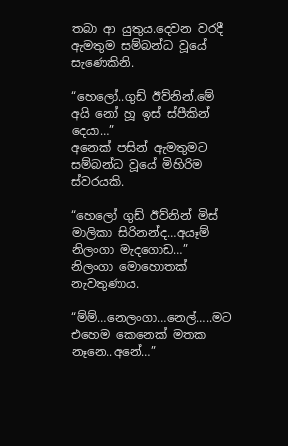තබා ආ යුතුය.දෙවන වරදී ඇමතුම සම්බන්ධ වූයේ සැණෙකිනි.

“හෙලෝ..ගුඩ් ඊව්නින්.මේ අයි නෝ හූ ඉස් ස්පීකින් දෙයා…”
අනෙක් පසින් ඇමතුමට සම්බන්ධ වූයේ මිහිරිම ස්වරයකි.

“හෙලෝ ගුඩ් ඊව්නින් මිස් මාලිකා සිරිනන්ද…අයෑම් නිලංගා මැදගොඩ…”
නිලංගා මොහොතක් නැවතුණාය.

“ම්ම්…නෙලංගා…නෙල්…..මට එහෙම කෙනෙක් මතක නෑනෙ..අනේ…”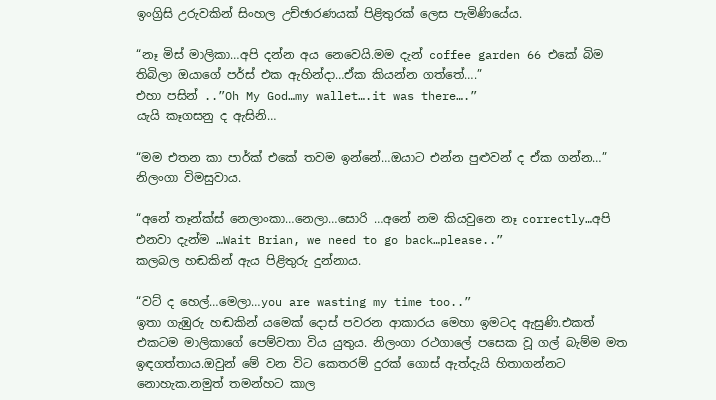ඉංග්‍රිසි උරුවකින් සිංහල උච්ඡාරණයක් පිළිතුරක් ලෙස පැමිණියේය.

“නෑ මිස් මාලිකා…අපි දන්න අය නෙවෙයි.මම දැන් coffee garden 66 එකේ බිම තිබිලා ඔයාගේ පර්ස් එක ඇහින්දා…ඒක කියන්න ගත්තේ….”
එහා පසින් ..”Oh My God…my wallet….it was there….”
යැයි කෑගසනු ද ඇසිනි…

“මම එතන කා පාර්ක් එකේ තවම ඉන්නේ…ඔයාට එන්න පුළුවන් ද ඒක ගන්න…”
නිලංගා විමසුවාය.

“අනේ තෑන්ක්ස් නෙලාංකා…නෙලා…සොරි …අනේ නම කියවුනෙ නෑ correctly…අපි එනවා දැන්ම …Wait Brian, we need to go back…please..”
කලබල හඬකින් ඇය පිළිතුරු දුන්නාය.

“වට් ද හෙල්…මෙලා…you are wasting my time too..”
ඉතා ගැඹුරු හඬකින් යමෙක් දොස් පවරන ආකාරය මෙහා ඉමටද ඇසුණි.එකත් එකටම මාලිකාගේ පෙම්වතා විය යුතුය. නිලංගා රථගාලේ පසෙක වූ ගල් බැම්ම මත ඉඳගත්තාය.ඔවුන් මේ වන විට කෙතරම් දුරක් ගොස් ඇත්දැයි හිතාගන්නට නොහැක.නමුත් තමන්හට කාල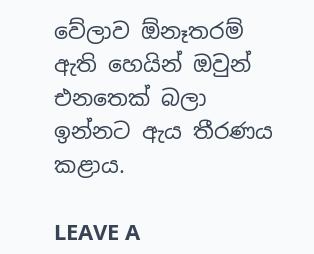වේලාව ඕනෑතරම් ඇති හෙයින් ඔවුන් එනතෙක් බලා ඉන්නට ඇය තීරණය කළාය.

LEAVE A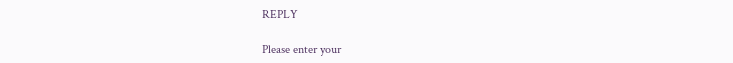REPLY

Please enter your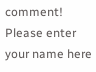comment!
Please enter your name here